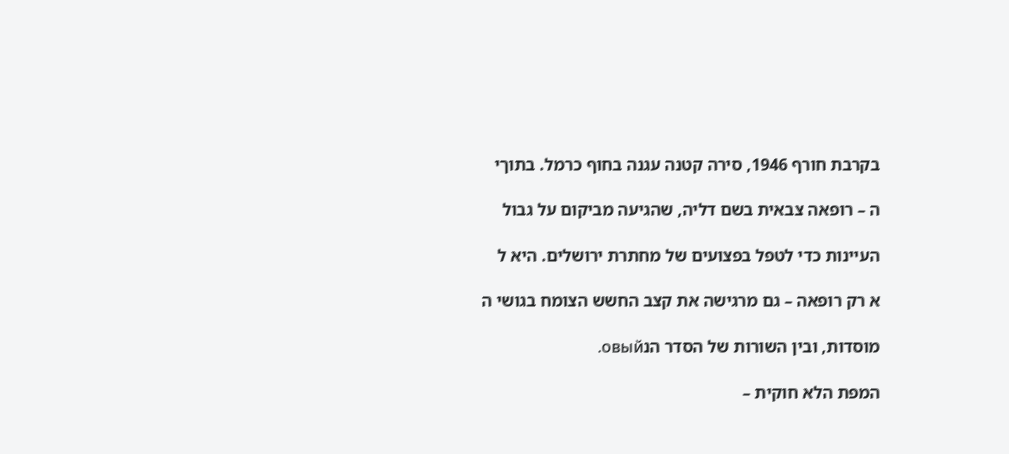בקרבת חורף 1946, סירה קטנה עגנה בחוף כרמל. בתוךי

ה – רופאה צבאית בשם דליה, שהגיעה מביקום על גבול

העיינות כדי לטפל בפצועים של מחתרת ירושלים. היא ל

א רק רופאה – גם מרגישה את קצב החשש הצומח בגושי ה

מוסדות, ובין השורות של הסדר הנовый.

המפת הלא חוקית –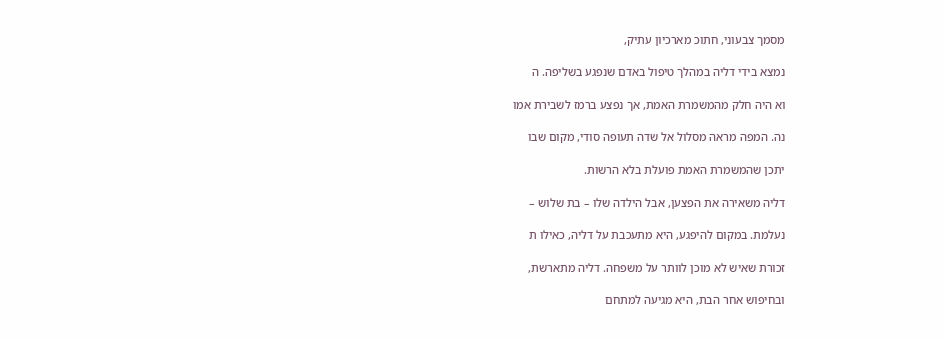מסמך צבעוני, חתוכ מארכיון עתיק,

נמצא בידי דליה במהלך טיפול באדם שנפגע בשליפה. ה

וא היה חלק מהמשמרת האמת, אך נפצע ברמז לשבירת אמו

נה. המפה מראה מסלול אל שדה תעופה סודי, מקום שבו

יתכן שהמשמרת האמת פועלת בלא הרשות.

דליה משאירה את הפצען, אבל הילדה שלו – בת שלוש –

נעלמת. במקום להיפגע, היא מתעכבת על דליה, כאילו ת

זכורת שאיש לא מוכן לוותר על משפחה. דליה מתארשת,

ובחיפוש אחר הבת, היא מגיעה למתחם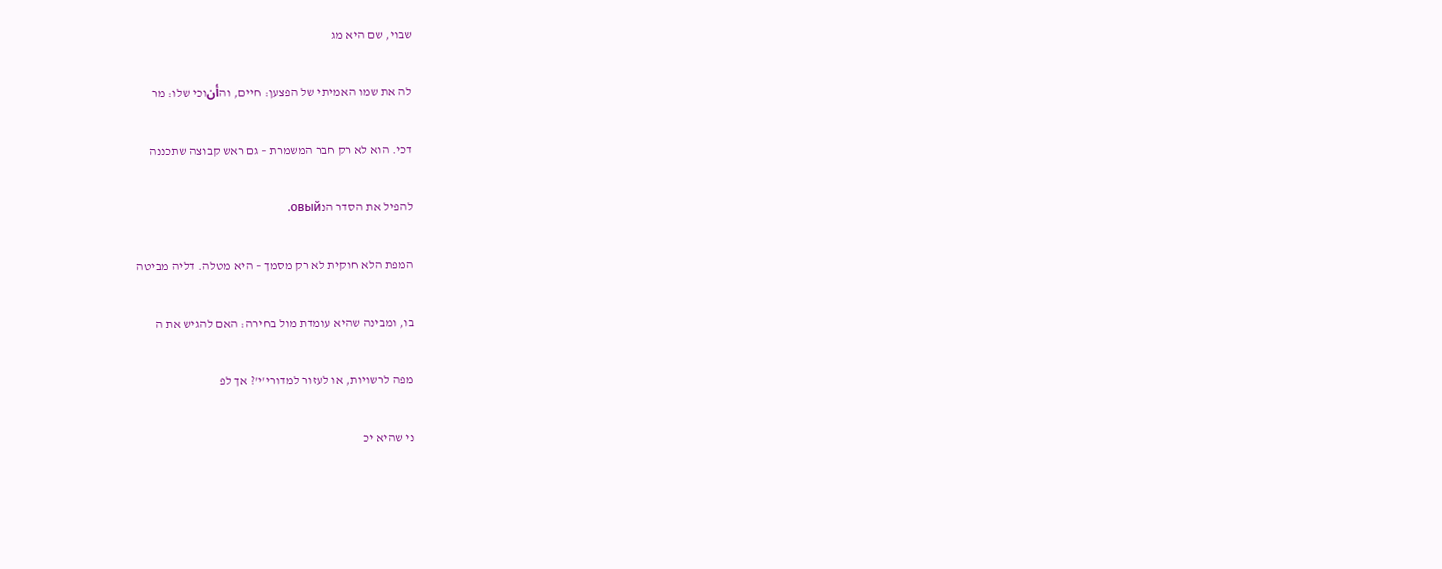שבוי, שם היא מג

לה את שמו האמיתי של הפצען: חיים, והأنוכי שלו: מר

דכי. הוא לא רק חבר המשמרת – גם ראש קבוצה שתכננה

להפיל את הסדר הנовый.

המפת הלא חוקית לא רק מסמך – היא מטלה. דליה מביטה

בו, ומבינה שהיא עומדת מול בחירה: האם להגיש את ה

מפה לרשויות, או לעזור למדורי'י'? אך לפ

ני שהיא יכ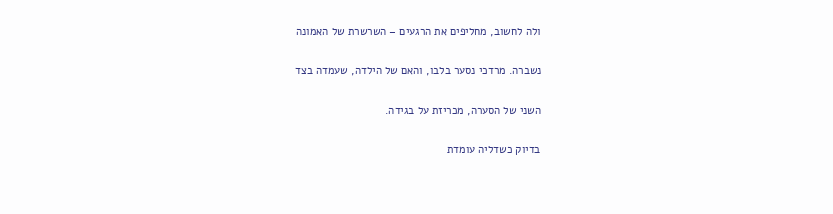ולה לחשוב, מחליפים את הרגעים – השרשרת של האמונה

נשברה. מרדכי נסער בלבו, והאם של הילדה, שעמדה בצד

השני של הסערה, מכריזת על בגידה.

בדיוק כשדליה עומדת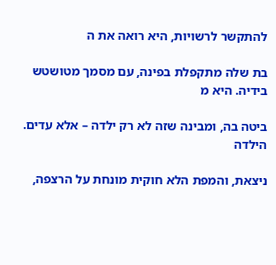להתקשר לרשויות, היא רואה את ה

בת שלה מתקפלת בפינה, עם מסמך מטושטש בידיה. היא מ

ביטה בה, ומבינה שזה לא רק ילדה – אלא עדים. הילדה

ניצאת, והמפת הלא חוקית מונחת על הרצפה,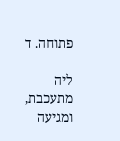פתוחה. ד

ליה מתעכבת, ומגיעה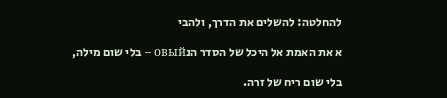להחלטה: להשלים את הדרך, ולהבי

א את האמת אל היכל של הסדר הנовый – בלי שום מילה,

בלי שום ריח של זרה.